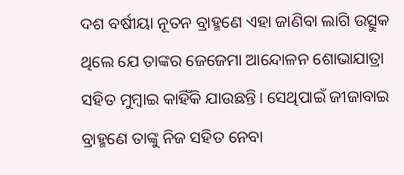ଦଶ ବର୍ଷୀୟା ନୂତନ ବ୍ରାହ୍ମଣେ ଏହା ଜାଣିବା ଲାଗି ଉତ୍ସୁକ ଥିଲେ ଯେ ତାଙ୍କର ଜେଜେମା ଆନ୍ଦୋଳନ ଶୋଭାଯାତ୍ରା ସହିତ ମୁମ୍ବାଇ କାହିଁକି ଯାଉଛନ୍ତି। ସେଥିପାଇଁ ଜୀଜାବାଇ ବ୍ରାହ୍ମଣେ ତାଙ୍କୁ ନିଜ ସହିତ ନେବା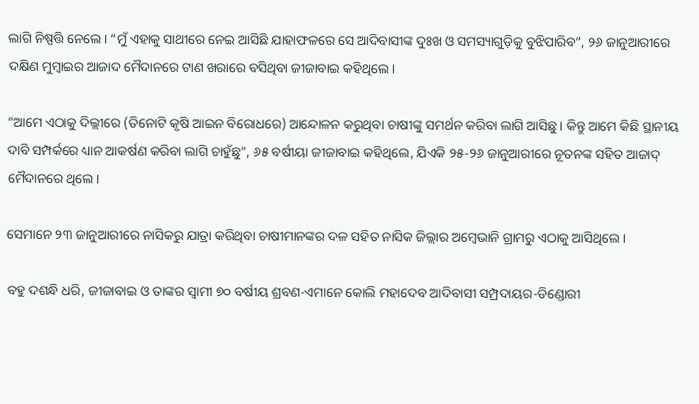ଲାଗି ନିଷ୍ପତ୍ତି ନେଲେ। “ମୁଁ ଏହାକୁ ସାଥୀରେ ନେଇ ଆସିଛି ଯାହାଫଳରେ ସେ ଆଦିବାସୀଙ୍କ ଦୁଃଖ ଓ ସମସ୍ୟାଗୁଡ଼ିକୁ ବୁଝିପାରିବ”, ୨୬ ଜାନୁଆରୀରେ ଦକ୍ଷିଣ ମୁମ୍ବାଇର ଆଜାଦ ମୈଦାନରେ ଟାଣ ଖରାରେ ବସିଥିବା ଜୀଜାବାଇ କହିଥିଲେ।

“ଆମେ ଏଠାକୁ ଦିଲ୍ଲୀରେ (ତିନୋଟି କୃଷି ଆଇନ ବିରୋଧରେ) ଆନ୍ଦୋଳନ କରୁଥିବା ଚାଷୀଙ୍କୁ ସମର୍ଥନ କରିବା ଲାଗି ଆସିଛୁ। କିନ୍ତୁ ଆମେ କିଛି ସ୍ଥାନୀୟ ଦାବି ସମ୍ପର୍କରେ ଧ୍ୟାନ ଆକର୍ଷଣ କରିବା ଲାଗି ଚାହୁଁଛୁ”, ୬୫ ବର୍ଷୀୟା ଜୀଜାବାଇ କହିଥିଲେ, ଯିଏକି ୨୫-୨୬ ଜାନୁଆରୀରେ ନୂତନଙ୍କ ସହିତ ଆଜାଦ୍ ମୈଦାନରେ ଥିଲେ।

ସେମାନେ ୨୩ ଜାନୁଆରୀରେ ନାସିକରୁ ଯାତ୍ରା କରିଥିବା ଚାଷୀମାନଙ୍କର ଦଳ ସହିତ ନାସିକ ଜିଲ୍ଲାର ଅମ୍ବେଭାନି ଗ୍ରାମରୁ ଏଠାକୁ ଆସିଥିଲେ।

ବହୁ ଦଶନ୍ଧି ଧରି, ଜୀଜାବାଇ ଓ ତାଙ୍କର ସ୍ୱାମୀ ୭୦ ବର୍ଷୀୟ ଶ୍ରବଣ-ଏମାନେ କୋଲି ମହାଦେବ ଆଦିବାସୀ ସମ୍ପ୍ରଦାୟର-ଡିଣ୍ଡୋରୀ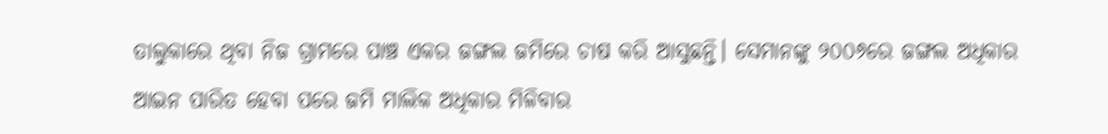ତାଲୁକାରେ ଥିବା ନିଜ ଗ୍ରାମରେ ପାଞ୍ଚ ଏକର ଜଙ୍ଗଲ ଜମିରେ ଚାଷ କରି ଆସୁଛନ୍ତି। ସେମାନଙ୍କୁ ୨୦୦୬ରେ ଜଙ୍ଗଲ ଅଧିକାର ଆଇନ ପାରିତ ହେବା ପରେ ଜମି ମାଲିକ ଅଧିକାର ମିଳିବାର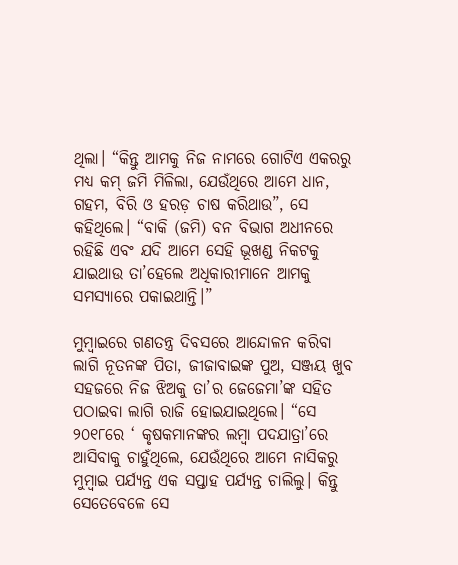ଥିଲା। “କିନ୍ତୁ ଆମକୁ ନିଜ ନାମରେ ଗୋଟିଏ ଏକରରୁ ମଧ୍ୟ କମ୍ ଜମି ମିଳିଲା, ଯେଉଁଥିରେ ଆମେ ଧାନ, ଗହମ, ବିରି ଓ ହରଡ଼ ଚାଷ କରିଥାଉ”, ସେ କହିଥିଲେ। “ବାକି (ଜମି) ବନ ବିଭାଗ ଅଧୀନରେ ରହିଛି ଏବଂ ଯଦି ଆମେ ସେହି ଭୂଖଣ୍ଡ ନିକଟକୁ ଯାଇଥାଉ ତା’ହେଲେ ଅଧିକାରୀମାନେ ଆମକୁ ସମସ୍ୟାରେ ପକାଇଥାନ୍ତି।”

ମୁମ୍ବାଇରେ ଗଣତନ୍ତ୍ର ଦିବସରେ ଆନ୍ଦୋଳନ କରିବା ଲାଗି ନୂତନଙ୍କ ପିତା, ଜୀଜାବାଇଙ୍କ ପୁଅ, ସଞ୍ଜୟ ଖୁବ ସହଜରେ ନିଜ ଝିଅକୁ ତା’ର ଜେଜେମା’ଙ୍କ ସହିତ ପଠାଇବା ଲାଗି ରାଜି ହୋଇଯାଇଥିଲେ। “ସେ ୨୦୧୮ରେ ‘ କୃଷକମାନଙ୍କର ଲମ୍ବା ପଦଯାତ୍ରା’ରେ ଆସିବାକୁ ଚାହୁଁଥିଲେ, ଯେଉଁଥିରେ ଆମେ ନାସିକରୁ ମୁମ୍ବାଇ ପର୍ଯ୍ୟନ୍ତ ଏକ ସପ୍ତାହ ପର୍ଯ୍ୟନ୍ତ ଚାଲିଲୁ। କିନ୍ତୁ ସେତେବେଳେ ସେ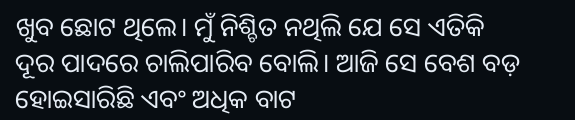ଖୁବ ଛୋଟ ଥିଲେ। ମୁଁ ନିଶ୍ଚିତ ନଥିଲି ଯେ ସେ ଏତିକି ଦୂର ପାଦରେ ଚାଲିପାରିବ ବୋଲି। ଆଜି ସେ ବେଶ ବଡ଼ ହୋଇସାରିଛି ଏବଂ ଅଧିକ ବାଟ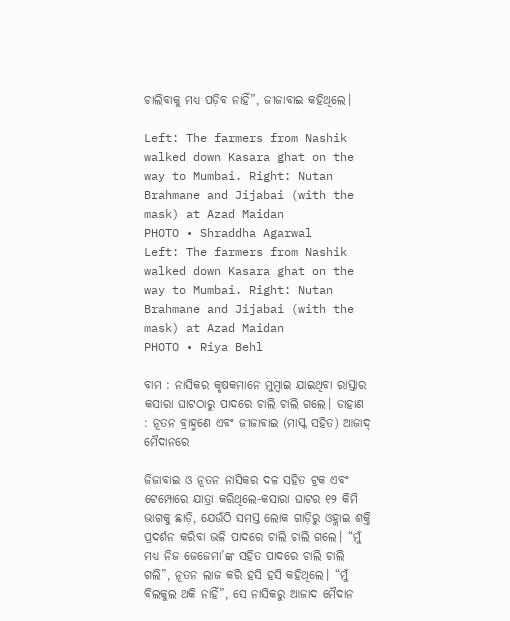ଚାଲିବାକୁ ମଧ୍ୟ ପଡ଼ିବ ନାହିଁ”, ଜୀଜାବାଇ କହିଥିଲେ।

Left: The farmers from Nashik walked down Kasara ghat on the way to Mumbai. Right: Nutan Brahmane and Jijabai (with the mask) at Azad Maidan
PHOTO • Shraddha Agarwal
Left: The farmers from Nashik walked down Kasara ghat on the way to Mumbai. Right: Nutan Brahmane and Jijabai (with the mask) at Azad Maidan
PHOTO • Riya Behl

ବାମ : ନାସିକର କୃଷକମାନେ ମୁମ୍ବାଇ ଯାଇଥିବା ରାସ୍ତାର କସାରା ଘାଟଠାରୁ ପାଦରେ ଚାଲି ଚାଲି ଗଲେ। ଡାହାଣ : ନୂତନ ବ୍ରାହ୍ମଣେ ଏବଂ ଜୀଜାବାଇ (ମାସ୍କ ସହିତ) ଆଜାଦ୍ ମୈଦାନରେ

ଜିଜାବାଇ ଓ ନୂତନ ନାସିକର ଦଳ ସହିତ ଟ୍ରକ ଏବଂ ଟେମ୍ପୋରେ ଯାତ୍ରା କରିଥିଲେ-କସାରା ଘାଟର ୧୨ କିମି ଭାଗକୁ ଛାଡ଼ି, ଯେଉଁଠି ସମସ୍ତ ଲୋକ ଗାଡ଼ିରୁ ଓହ୍ଲାଇ ଶକ୍ତି ପ୍ରଦର୍ଶନ କରିବା ଭଳି ପାଦରେ ଚାଲି ଚାଲି ଗଲେ। “ମୁଁ ମଧ୍ୟ ନିଜ ଜେଜେମା’ଙ୍କ ସହିତ ପାଦରେ ଚାଲି ଚାଲି ଗଲି”, ନୂତନ ଲାଜ କରି ହସି ହସି କହିଥିଲେ। “ମୁଁ ବିଲକୁଲ ଥକି ନାହିଁ”, ସେ ନାସିକରୁ ଆଜାଦ ମୈଦାନ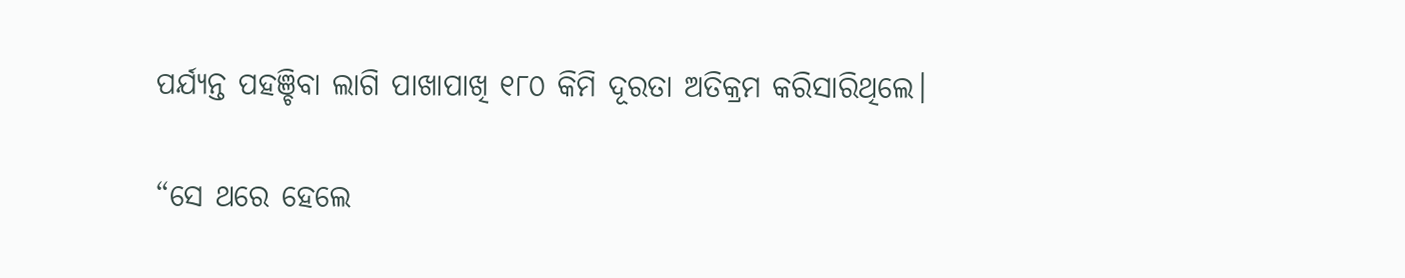ପର୍ଯ୍ୟନ୍ତ ପହଞ୍ଚିବା ଲାଗି ପାଖାପାଖି ୧୮୦ କିମି ଦୂରତା ଅତିକ୍ରମ କରିସାରିଥିଲେ।

“ସେ ଥରେ ହେଲେ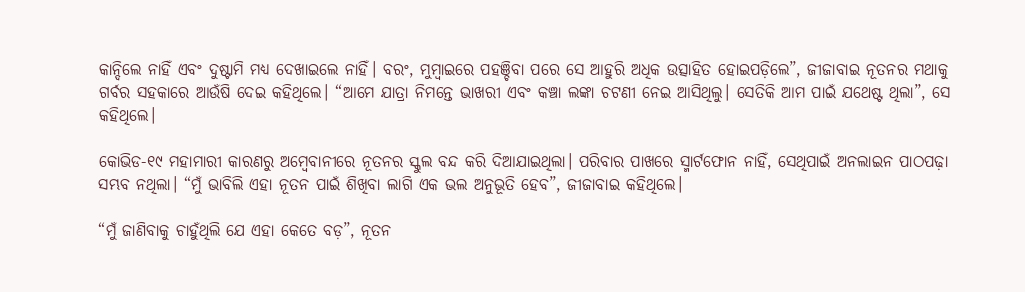କାନ୍ଦିଲେ ନାହିଁ ଏବଂ ଦୁଷ୍ଟାମି ମଧ୍ୟ ଦେଖାଇଲେ ନାହିଁ। ବରଂ, ମୁମ୍ବାଇରେ ପହଞ୍ଚିବା ପରେ ସେ ଆହୁରି ଅଧିକ ଉତ୍ସାହିତ ହୋଇପଡ଼ିଲେ”, ଜୀଜାବାଇ ନୂତନର ମଥାକୁ ଗର୍ବର ସହକାରେ ଆଉଁଷି ଦେଇ କହିଥିଲେ। “ଆମେ ଯାତ୍ରା ନିମନ୍ତେ ଭାଖରୀ ଏବଂ କଞ୍ଚା ଲଙ୍କା ଚଟଣୀ ନେଇ ଆସିଥିଲୁ। ସେତିକି ଆମ ପାଇଁ ଯଥେଷ୍ଟ ଥିଲା”, ସେ କହିଥିଲେ।

କୋଭିଡ-୧୯ ମହାମାରୀ କାରଣରୁ ଅମ୍ବେବାନୀରେ ନୂତନର ସ୍କୁଲ ବନ୍ଦ କରି ଦିଆଯାଇଥିଲା। ପରିବାର ପାଖରେ ସ୍ମାର୍ଟଫୋନ ନାହିଁ, ସେଥିପାଇଁ ଅନଲାଇନ ପାଠପଢ଼ା ସମ୍ଭବ ନଥିଲା। “ମୁଁ ଭାବିଲି ଏହା ନୂତନ ପାଇଁ ଶିଖିବା ଲାଗି ଏକ ଭଲ ଅନୁଭୂତି ହେବ”, ଜୀଜାବାଇ କହିଥିଲେ।

“ମୁଁ ଜାଣିବାକୁ ଚାହୁଁଥିଲି ଯେ ଏହା କେତେ ବଡ଼”, ନୂତନ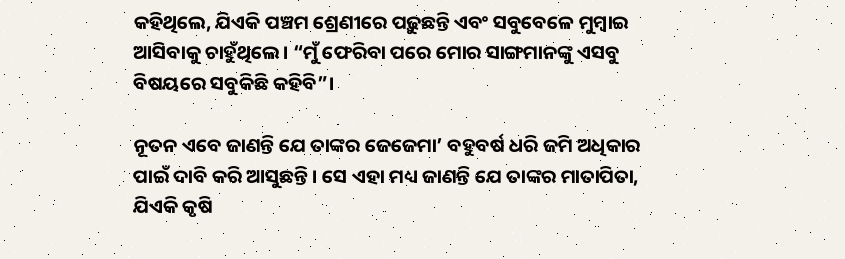କହିଥିଲେ, ଯିଏକି ପଞ୍ଚମ ଶ୍ରେଣୀରେ ପଢ଼ୁଛନ୍ତି ଏବଂ ସବୁବେଳେ ମୁମ୍ବାଇ ଆସିବାକୁ ଚାହୁଁଥିଲେ। “ମୁଁ ଫେରିବା ପରେ ମୋର ସାଙ୍ଗମାନଙ୍କୁ ଏସବୁ ବିଷୟରେ ସବୁକିଛି କହିବି”।

ନୂତନ ଏବେ ଜାଣନ୍ତି ଯେ ତାଙ୍କର ଜେଜେମା’ ବହୁବର୍ଷ ଧରି ଜମି ଅଧିକାର ପାଇଁ ଦାବି କରି ଆସୁଛନ୍ତି। ସେ ଏହା ମଧ୍ୟ ଜାଣନ୍ତି ଯେ ତାଙ୍କର ମାତାପିତା, ଯିଏକି କୃଷି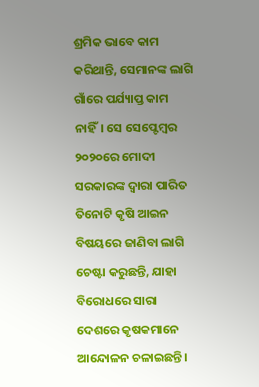ଶ୍ରମିକ ଭାବେ କାମ କରିଥାନ୍ତି, ସେମାନଙ୍କ ଲାଗି ଗାଁରେ ପର୍ଯ୍ୟାପ୍ତ କାମ ନାହିଁ। ସେ ସେପ୍ଟେମ୍ବର ୨୦୨୦ରେ ମୋଦୀ ସରକାରଙ୍କ ଦ୍ୱାରା ପାରିତ ତିନୋଟି କୃଷି ଆଇନ ବିଷୟରେ ଜାଣିବା ଲାଗି ଚେଷ୍ଟା କରୁଛନ୍ତି, ଯାହା ବିରୋଧରେ ସାରା ଦେଶରେ କୃଷକମାନେ ଆନ୍ଦୋଳନ ଚଳାଇଛନ୍ତି।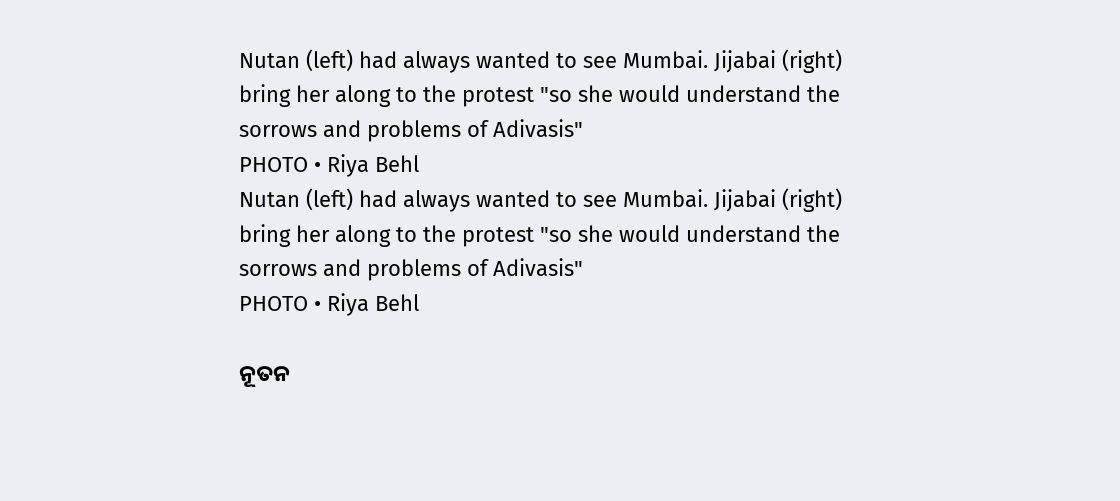Nutan (left) had always wanted to see Mumbai. Jijabai (right) bring her along to the protest "so she would understand the sorrows and problems of Adivasis"
PHOTO • Riya Behl
Nutan (left) had always wanted to see Mumbai. Jijabai (right) bring her along to the protest "so she would understand the sorrows and problems of Adivasis"
PHOTO • Riya Behl

ନୂତନ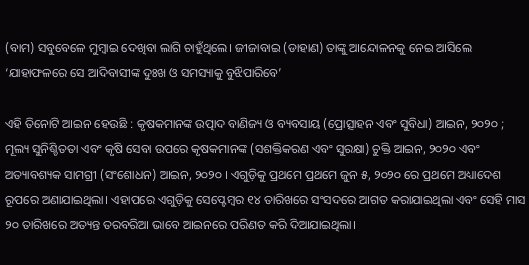(ବାମ) ସବୁବେଳେ ମୁମ୍ବାଇ ଦେଖିବା ଲାଗି ଚାହୁଁଥିଲେ। ଜୀଜାବାଇ (ଡାହାଣ) ତାଙ୍କୁ ଆନ୍ଦୋଳନକୁ ନେଇ ଆସିଲେ ‘ଯାହାଫଳରେ ସେ ଆଦିବାସୀଙ୍କ ଦୁଃଖ ଓ ସମସ୍ୟାକୁ ବୁଝିପାରିବେ’

ଏହି ତିନୋଟି ଆଇନ ହେଉଛି : କୃଷକମାନଙ୍କ ଉତ୍ପାଦ ବାଣିଜ୍ୟ ଓ ବ୍ୟବସାୟ (ପ୍ରୋତ୍ସାହନ ଏବଂ ସୁବିଧା) ଆଇନ, ୨୦୨୦ ; ମୂଲ୍ୟ ସୁନିଶ୍ଚିତତା ଏବଂ କୃଷି ସେବା ଉପରେ କୃଷକମାନଙ୍କ (ସଶକ୍ତିକରଣ ଏବଂ ସୁରକ୍ଷା) ଚୁକ୍ତି ଆଇନ, ୨୦୨୦ ଏବଂ ଅତ୍ୟାବଶ୍ୟକ ସାମଗ୍ରୀ (ସଂଶୋଧନ) ଆଇନ, ୨୦୨୦ । ଏଗୁଡ଼ିକୁ ପ୍ରଥମେ ପ୍ରଥମେ ଜୁନ ୫, ୨୦୨୦ ରେ ପ୍ରଥମେ ଅଧ୍ୟାଦେଶ ରୂପରେ ଅଣାଯାଇଥିଲା। ଏହାପରେ ଏଗୁଡ଼ିକୁ ସେପ୍ଟେମ୍ବର ୧୪ ତାରିଖରେ ସଂସଦରେ ଆଗତ କରାଯାଇଥିଲା ଏବଂ ସେହି ମାସ ୨୦ ତାରିଖରେ ଅତ୍ୟନ୍ତ ତରବରିଆ ଭାବେ ଆଇନରେ ପରିଣତ କରି ଦିଆଯାଇଥିଲା।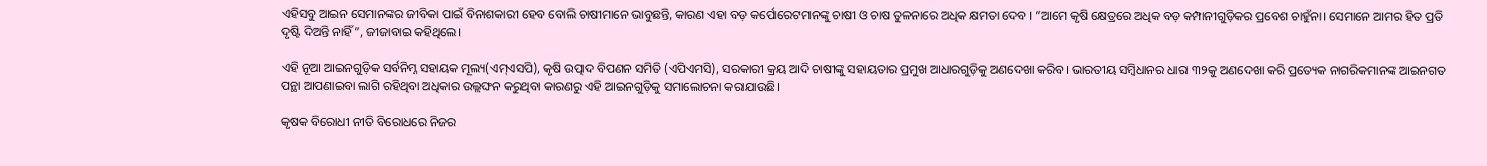ଏହିସବୁ ଆଇନ ସେମାନଙ୍କର ଜୀବିକା ପାଇଁ ବିନାଶକାରୀ ହେବ ବୋଲି ଚାଷୀମାନେ ଭାବୁଛନ୍ତି, କାରଣ ଏହା ବଡ଼ କର୍ପୋରେଟମାନଙ୍କୁ ଚାଷୀ ଓ ଚାଷ ତୁଳନାରେ ଅଧିକ କ୍ଷମତା ଦେବ । “ଆମେ କୃଷି କ୍ଷେତ୍ରରେ ଅଧିକ ବଡ଼ କମ୍ପାନୀଗୁଡ଼ିକର ପ୍ରବେଶ ଚାହୁଁନା। ସେମାନେ ଆମର ହିତ ପ୍ରତି ଦୃଷ୍ଟି ଦିଅନ୍ତି ନାହିଁ”, ଜୀଜାବାଇ କହିଥିଲେ।

ଏହି ନୂଆ ଆଇନଗୁଡ଼ିକ ସର୍ବନିମ୍ନ ସହାୟକ ମୂଲ୍ୟ(ଏମ୍ଏସପି), କୃଷି ଉତ୍ପାଦ ବିପଣନ ସମିତି (ଏପିଏମସି), ସରକାରୀ କ୍ରୟ ଆଦି ଚାଷୀଙ୍କୁ ସହାୟତାର ପ୍ରମୁଖ ଆଧାରଗୁଡ଼ିକୁ ଅଣଦେଖା କରିବ। ଭାରତୀୟ ସମ୍ବିଧାନର ଧାରା ୩୨କୁ ଅଣଦେଖା କରି ପ୍ରତ୍ୟେକ ନାଗରିକମାନଙ୍କ ଆଇନଗତ ପନ୍ଥା ଆପଣାଇବା ଲାଗି ରହିଥିବା ଅଧିକାର ଉଲ୍ଲଙ୍ଘନ କରୁଥିବା କାରଣରୁ ଏହି ଆଇନଗୁଡ଼ିକୁ ସମାଲୋଚନା କରାଯାଉଛି।

କୃଷକ ବିରୋଧୀ ନୀତି ବିରୋଧରେ ନିଜର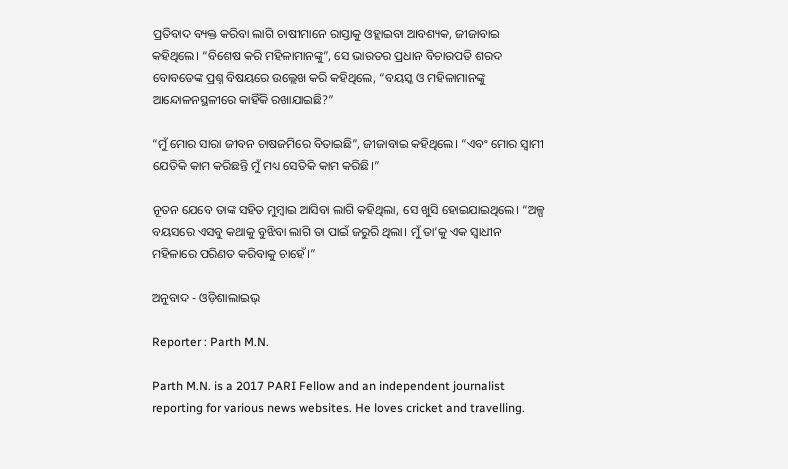ପ୍ରତିବାଦ ବ୍ୟକ୍ତ କରିବା ଲାଗି ଚାଷୀମାନେ ରାସ୍ତାକୁ ଓହ୍ଲାଇବା ଆବଶ୍ୟକ, ଜୀଜାବାଇ କହିଥିଲେ। “ବିଶେଷ କରି ମହିଳାମାନଙ୍କୁ”, ସେ ଭାରତର ପ୍ରଧାନ ବିଚାରପତି ଶରଦ ବୋବଡେଙ୍କ ପ୍ରଶ୍ନ ବିଷୟରେ ଉଲ୍ଲେଖ କରି କହିଥିଲେ, “ବୟସ୍କ ଓ ମହିଳାମାନଙ୍କୁ ଆନ୍ଦୋଳନସ୍ଥଳୀରେ କାହିଁକି ରଖାଯାଇଛି?”

“ମୁଁ ମୋର ସାରା ଜୀବନ ଚାଷଜମିରେ ବିତାଇଛି”, ଜୀଜାବାଇ କହିଥିଲେ। “ଏବଂ ମୋର ସ୍ୱାମୀ ଯେତିକି କାମ କରିଛନ୍ତି ମୁଁ ମଧ୍ୟ ସେତିକି କାମ କରିଛି।”

ନୂତନ ଯେବେ ତାଙ୍କ ସହିତ ମୁମ୍ବାଇ ଆସିବା ଲାଗି କହିଥିଲା, ସେ ଖୁସି ହୋଇଯାଇଥିଲେ। “ଅଳ୍ପ ବୟସରେ ଏସବୁ କଥାକୁ ବୁଝିବା ଲାଗି ତା ପାଇଁ ଜରୁରି ଥିଲା। ମୁଁ ତା’କୁ ଏକ ସ୍ୱାଧୀନ ମହିଳାରେ ପରିଣତ କରିବାକୁ ଚାହେଁ।”

ଅନୁବାଦ - ଓଡ଼ିଶାଲାଇଭ୍‍

Reporter : Parth M.N.

Parth M.N. is a 2017 PARI Fellow and an independent journalist reporting for various news websites. He loves cricket and travelling.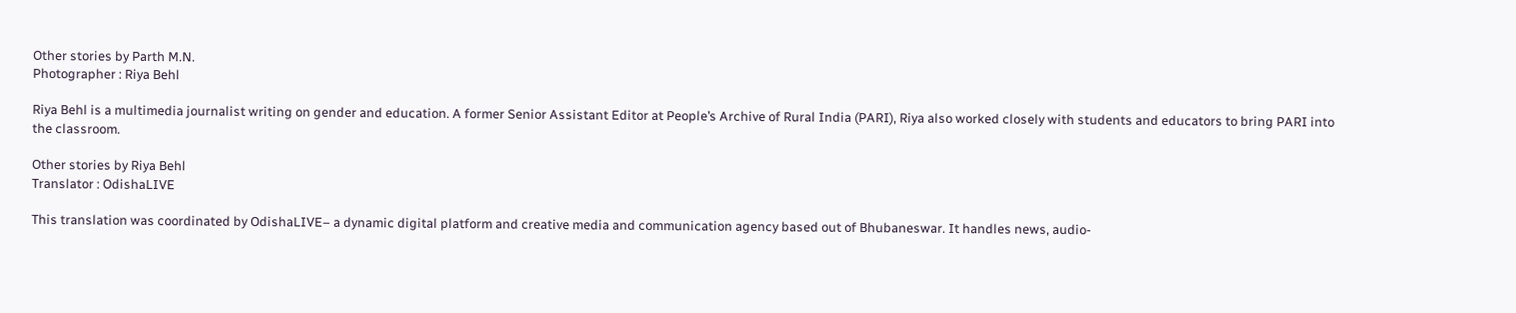Other stories by Parth M.N.
Photographer : Riya Behl

Riya Behl is a multimedia journalist writing on gender and education. A former Senior Assistant Editor at People’s Archive of Rural India (PARI), Riya also worked closely with students and educators to bring PARI into the classroom.

Other stories by Riya Behl
Translator : OdishaLIVE

This translation was coordinated by OdishaLIVE– a dynamic digital platform and creative media and communication agency based out of Bhubaneswar. It handles news, audio-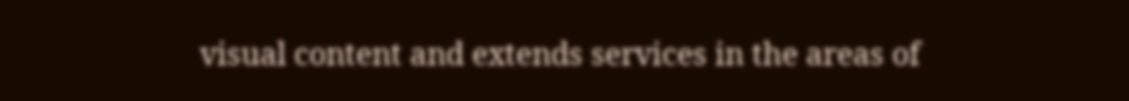visual content and extends services in the areas of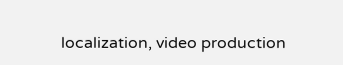localization, video production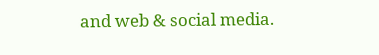and web & social media.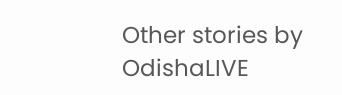Other stories by OdishaLIVE